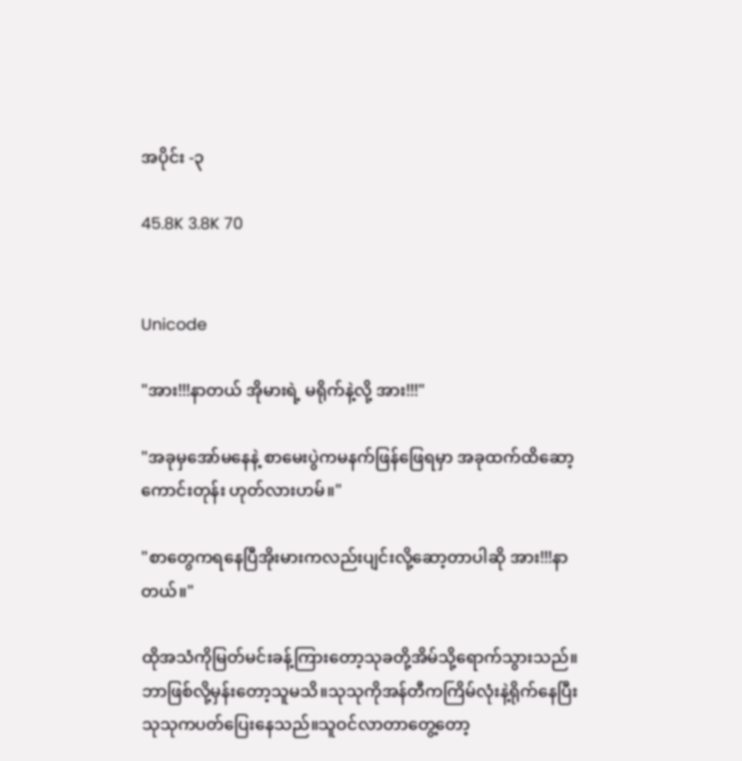အပိုင်း -၃

45.8K 3.8K 70


Unicode

"အား!!!နာတယ် အိုမားရဲ့ မရိုက်နဲ့လို့ အား!!!"

"အခုမှအော်မနေနဲ့ စာမေးပွဲကမနက်ဖြန်ဖြေရမှာ အခုထက်ထိဆော့ကောင်းတုန်း ဟုတ်လားဟမ်။"

"စာတွေကရနေပြီအိုးမားကလည်းပျင်းလို့ဆော့တာပါဆို အား!!!နာတယ်။"

ထိုအသံကိုမြတ်မင်းခန့်ကြားတော့သုခတို့အိမ်သို့ရောက်သွားသည်။ဘာဖြစ်လို့မှန်းတော့သူမသိ။သုသုကိုအန်တီကကြိမ်လုံးနဲ့ရိုက်နေပြီးသုသုကပတ်ပြေးနေသည်။သူဝင်လာတာတွေ့တော့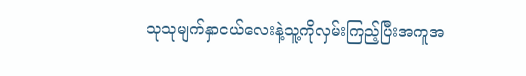သုသုမျက်နှာငယ်လေးနဲ့သူ့ကိုလှမ်းကြည့်ပြီးအကူအ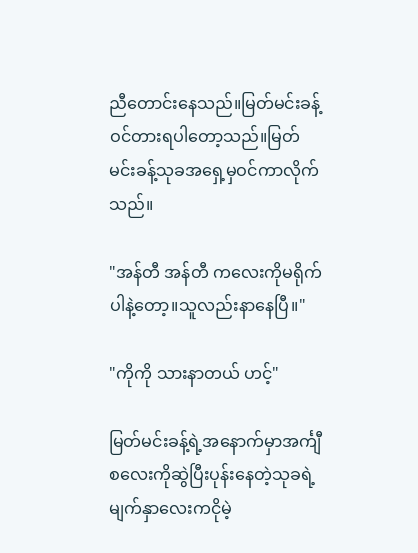ညီတောင်းနေသည်။မြတ်မင်းခန့်ဝင်တားရပါတော့သည်။မြတ်မင်းခန့်သုခအရှေ့မှဝင်ကာလိုက်သည်။

"အန်တီ အန်တီ ကလေးကိုမရိုက်ပါနဲ့တော့။သူလည်းနာနေပြီ။"

"ကိုကို သားနာတယ် ဟင့်"

မြတ်မင်းခန့်ရဲ့အနောက်မှာအင်္ကျီစလေးကိုဆွဲပြီးပုန်းနေတဲ့သုခရဲ့မျက်နှာလေးကငိုမဲ့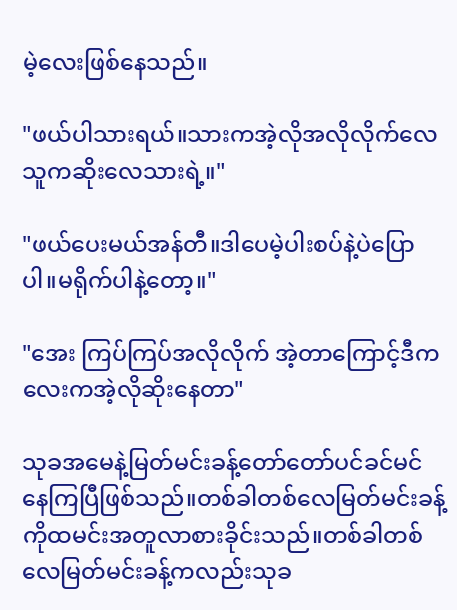မဲ့လေးဖြစ်နေသည်။

"ဖယ်ပါသားရယ်။သားကအဲ့လိုအလိုလိုက်လေ သူကဆိုးလေသားရဲ့။"

"ဖယ်ပေးမယ်အန်တီ။ဒါပေမဲ့ပါးစပ်နဲ့ပဲပြောပါ။မရိုက်ပါနဲ့တော့။"

"အေး ကြပ်ကြပ်အလိုလိုက် အဲ့တာကြောင့်ဒီကလေးကအဲ့လိုဆိုးနေတာ"

သုခအမေနဲ့မြတ်မင်းခန့်တော်တော်ပင်ခင်မင်နေကြပြီဖြစ်သည်။တစ်ခါတစ်လေမြတ်မင်းခန့်ကိုထမင်းအတူလာစားခိုင်းသည်။တစ်ခါတစ်လေမြတ်မင်းခန့်ကလည်းသုခ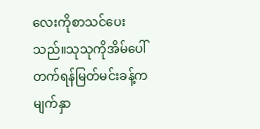လေးကိုစာသင်ပေးသည်။သုသုကိုအိမ်ပေါ်တက်ရန်မြတ်မင်းခန့်ကမျက်နှာ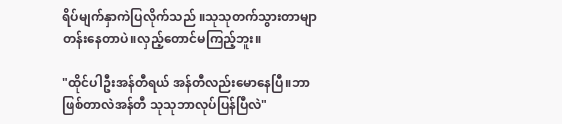ရိပ်မျက်နှာကဲပြလိုက်သည် ။သုသုတက်သွားတာမျာတန်းနေတာပဲ။လှည့်တောင်မကြည့်ဘူး။

"ထိုင်ပါဦးအန်တီရယ် အန်တီလည်းမောနေပြီ။ဘာဖြစ်တာလဲအန်တီ သုသုဘာလုပ်ပြန်ပြီလဲ"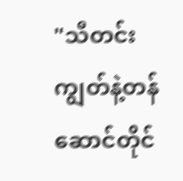"သီတင်းကျွတ်နဲ့တန်ဆောင်တိုင်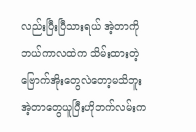လည်းပြီးပြီသားရယ် အဲ့တာကိုဘယ်ကာလထဲက သိမ်းထားတဲ့ဗြောက်အိုးတွေလဲတော့မသိဘူး အဲ့တာတွေယူပြီးဟိုဘက်လမ်းက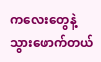ကလေးတွေနဲ့သွားဖောက်တယ်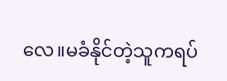လေ။မခံနိုင်တဲ့သူကရပ်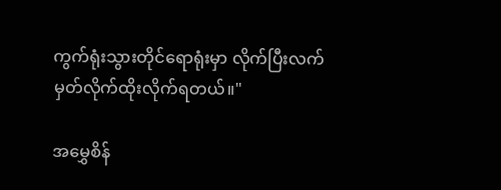ကွက်ရုံးသွားတိုင်ရောရုံးမှာ လိုက်ပြီးလက်မှတ်လိုက်ထိုးလိုက်ရတယ်။"

အမွှေစိန်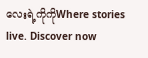လေးရဲ့ကိုကိုWhere stories live. Discover now